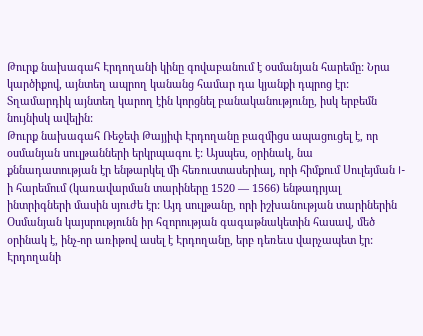Թուրք նախագահ Էրդողանի կինը գովաբանում է օսմանյան հարեմը: Նրա կարծիքով, այնտեղ ապրող կանանց համար դա կյանքի դպրոց էր: Տղամարդիկ այնտեղ կարող էին կորցնել բանականությունը, իսկ երբեմն նույնիսկ ավելին:
Թուրք նախագահ Ռեջեփ Թայյիփ Էրդողանը բազմիցս ապացուցել է, որ օսմանյան սուլթանների երկրպագու է: Այսպես, օրինակ, նա քննադատության էր ենթարկել մի հեռուստասերիալ, որի հիմքում Սուլեյման I-ի հարեմում (կառավարման տարիները 1520 — 1566) ենթադրյալ ինտրիգների մասին սյուժե էր: Այդ սուլթանը, որի իշխանության տարիներին Օսմանյան կայսրությունն իր հզորության գագաթնակետին հասավ, մեծ օրինակ է, ինչ-որ առիթով ասել է Էրդողանը, երբ դեռեւս վարչապետ էր: Էրդողանի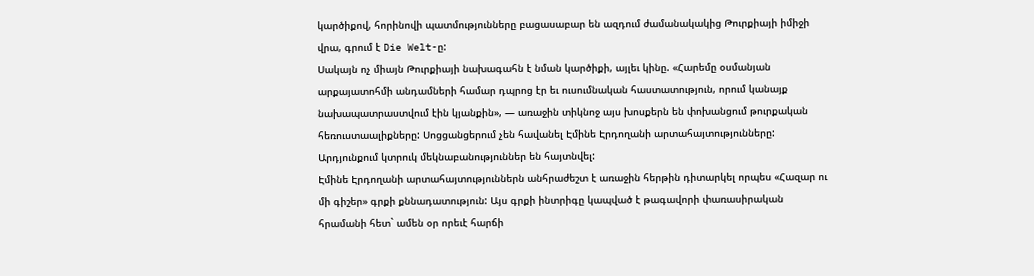կարծիքով, հորինովի պատմությունները բացասաբար են ազդում ժամանակակից Թուրքիայի իմիջի վրա, գրում է Die Welt-ը:
Սակայն ոչ միայն Թուրքիայի նախագահն է նման կարծիքի, այլեւ կինը. «Հարեմը օսմանյան արքայատոհմի անդամների համար դպրոց էր եւ ուսումնական հաստատություն, որում կանայք նախապատրաստվում էին կյանքին», — առաջին տիկնոջ այս խոսքերն են փոխանցում թուրքական հեռուստաալիքները: Սոցցանցերում չեն հավանել Էմինե Էրդողանի արտահայտությունները: Արդյունքում կտրուկ մեկնաբանություններ են հայտնվել:
Էմինե Էրդողանի արտահայտություններն անհրաժեշտ է առաջին հերթին դիտարկել որպես «Հազար ու մի գիշեր» գրքի քննադատություն: Այս գրքի ինտրիգը կապված է թագավորի փառասիրական հրամանի հետ` ամեն օր որեւէ հարճի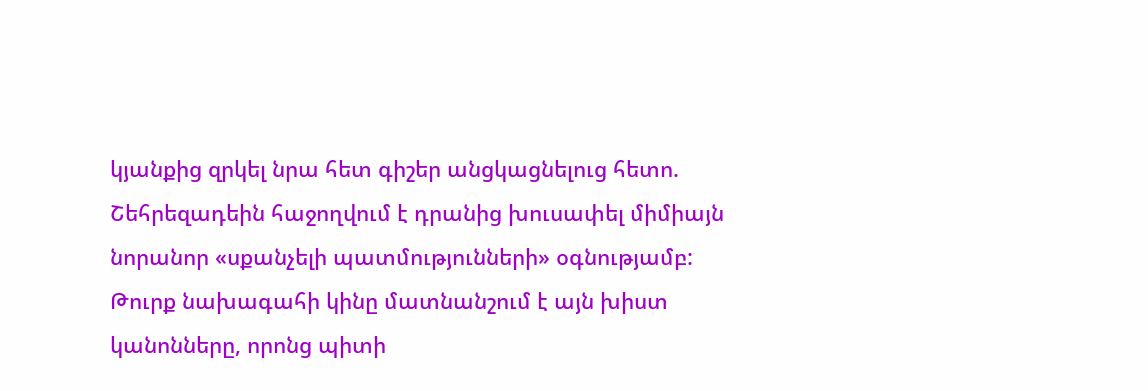կյանքից զրկել նրա հետ գիշեր անցկացնելուց հետո. Շեհրեզադեին հաջողվում է դրանից խուսափել միմիայն նորանոր «սքանչելի պատմությունների» օգնությամբ: Թուրք նախագահի կինը մատնանշում է այն խիստ կանոնները, որոնց պիտի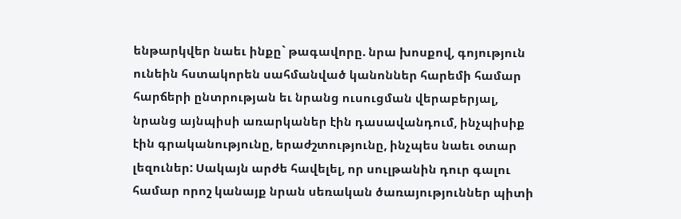ենթարկվեր նաեւ ինքը` թագավորը. նրա խոսքով, գոյություն ունեին հստակորեն սահմանված կանոններ հարեմի համար հարճերի ընտրության եւ նրանց ուսուցման վերաբերյալ, նրանց այնպիսի առարկաներ էին դասավանդում, ինչպիսիք էին գրականությունը, երաժշտությունը, ինչպես նաեւ օտար լեզուներ: Սակայն արժե հավելել, որ սուլթանին դուր գալու համար որոշ կանայք նրան սեռական ծառայություններ պիտի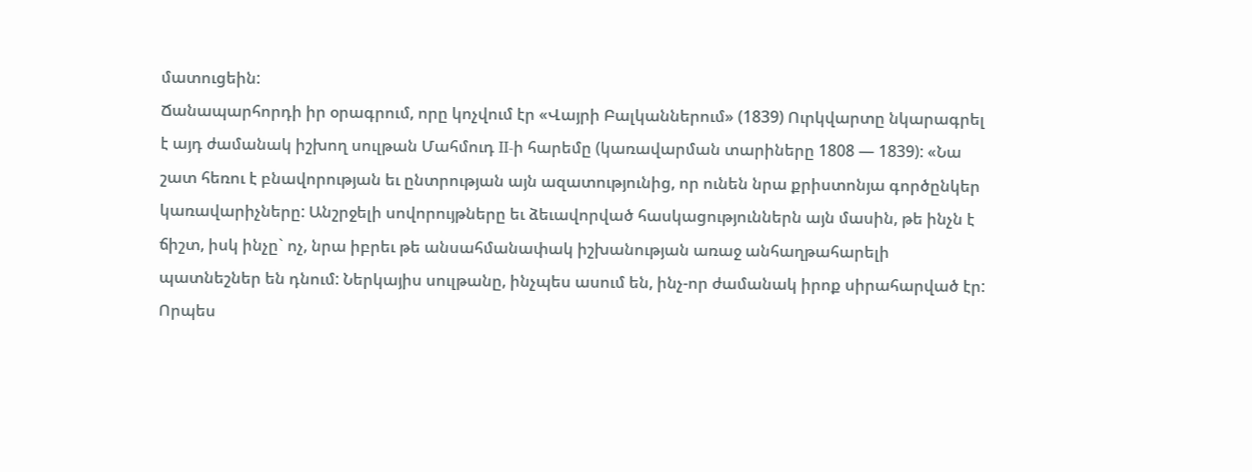մատուցեին:
Ճանապարհորդի իր օրագրում, որը կոչվում էր «Վայրի Բալկաններում» (1839) Ուրկվարտը նկարագրել է այդ ժամանակ իշխող սուլթան Մահմուդ II-ի հարեմը (կառավարման տարիները 1808 — 1839): «Նա շատ հեռու է բնավորության եւ ընտրության այն ազատությունից, որ ունեն նրա քրիստոնյա գործընկեր կառավարիչները: Անշրջելի սովորույթները եւ ձեւավորված հասկացություններն այն մասին, թե ինչն է ճիշտ, իսկ ինչը` ոչ, նրա իբրեւ թե անսահմանափակ իշխանության առաջ անհաղթահարելի պատնեշներ են դնում: Ներկայիս սուլթանը, ինչպես ասում են, ինչ-որ ժամանակ իրոք սիրահարված էր: Որպես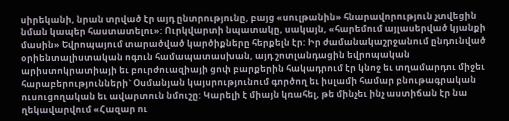սիրեկանի, նրան տրված էր այդ ընտրությունը, բայց «սուլթանին» հնարավորություն չտվեցին նման կապեր հաստատելու»: Ուրկվարտի նպատակը, սակայն, «հարեմում այլասերված կյանքի մասին» Եվրոպայում տարածված կարծիքները հերքելն էր: Իր ժամանակաշրջանում ընդունված օրիենտալիստական ոգուն համապատասխան, այդ շոտլանդացին եվրոպական արիստոկրատիայի եւ բուրժուազիայի ցոփ բարքերին հակադրում էր կնոջ եւ տղամարդու միջեւ հարաբերությունների` Օսմանյան կայսրությունում գործող եւ իսլամի համար բնութագրական ուսուցողական եւ ավարտուն նմուշը: Կարելի է միայն կռահել, թե մինչեւ ինչ աստիճան էր նա ղեկավարվում «Հազար ու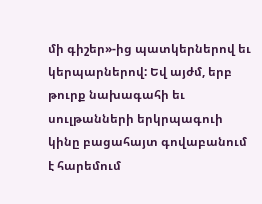մի գիշեր»-ից պատկերներով եւ կերպարներով: Եվ այժմ, երբ թուրք նախագահի եւ սուլթանների երկրպագուի կինը բացահայտ գովաբանում է հարեմում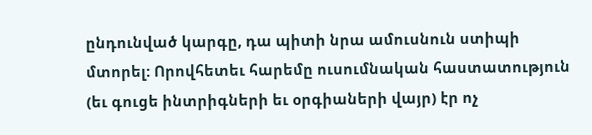ընդունված կարգը, դա պիտի նրա ամուսնուն ստիպի մտորել: Որովհետեւ հարեմը ուսումնական հաստատություն (եւ գուցե ինտրիգների եւ օրգիաների վայր) էր ոչ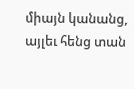միայն կանանց, այլեւ հենց տան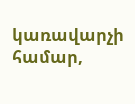կառավարչի համար,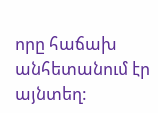որը հաճախ անհետանում էր այնտեղ: